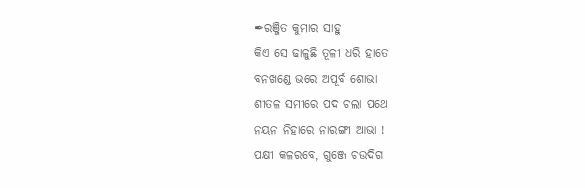✒ରଞ୍ଜିତ କୁମାର ସାହୁ
କିଏ ସେ ଢାଳୁଛି ତୂଳୀ ଧରି ହାତେ
ବନଖଣ୍ଡେ ଭରେ ଅପୂର୍ବ ଶୋଭା
ଶୀତଳ ସମୀରେ ପଦ ଚଲା ପଥେ
ନୟନ ନିହାରେ ନାରଙ୍ଗୀ ଆଭା !
ପକ୍ଷୀ କଳରବେ, ଗୁଞ୍ଜେ ଚଉଦିଗ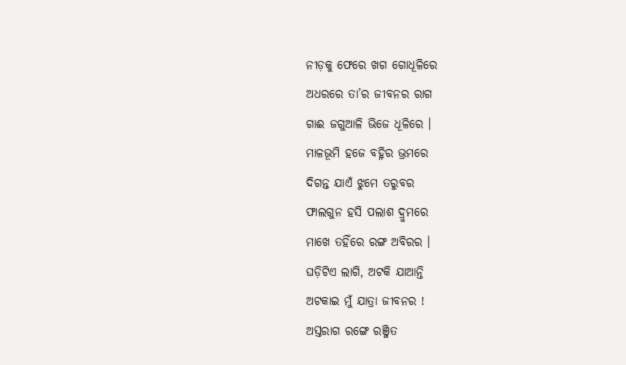ନୀଡ଼କୁ ଫେରେ ଖଗ ଗୋଧୂଳିରେ
ଅଧରରେ ତା’ର ଜୀବନର ରାଗ
ଗାଈ ଜଗୁଆଳି ଭିଜେ ଧୂଳିରେ ।
ମାଳଭୂମି ହଜେ ବହ୍ନିର ଭ୍ରମରେ
ଦିଗନ୍ତ ଯାଏଁ ଝୁମେ ତରୁବର
ଫାଲଗୁନ ହସି ପଲାଶ ଦ୍ରୁମରେ
ମାଖେ ତହିଁରେ ରଙ୍ଗ ଅବିରର ।
ଘଡ଼ିଟିଏ ଲାଗି, ଅଟକି ଯାଆନ୍ତି
ଅଟକାଇ ମୁଁ ଯାତ୍ରା ଜୀବନର !
ଅସ୍ତରାଗ ରଙ୍ଗେ ରଞ୍ଜିତ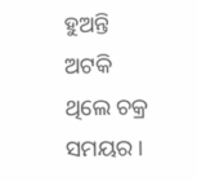ହୁଅନ୍ତି
ଅଟକି ଥିଲେ ଚକ୍ର ସମୟର ।